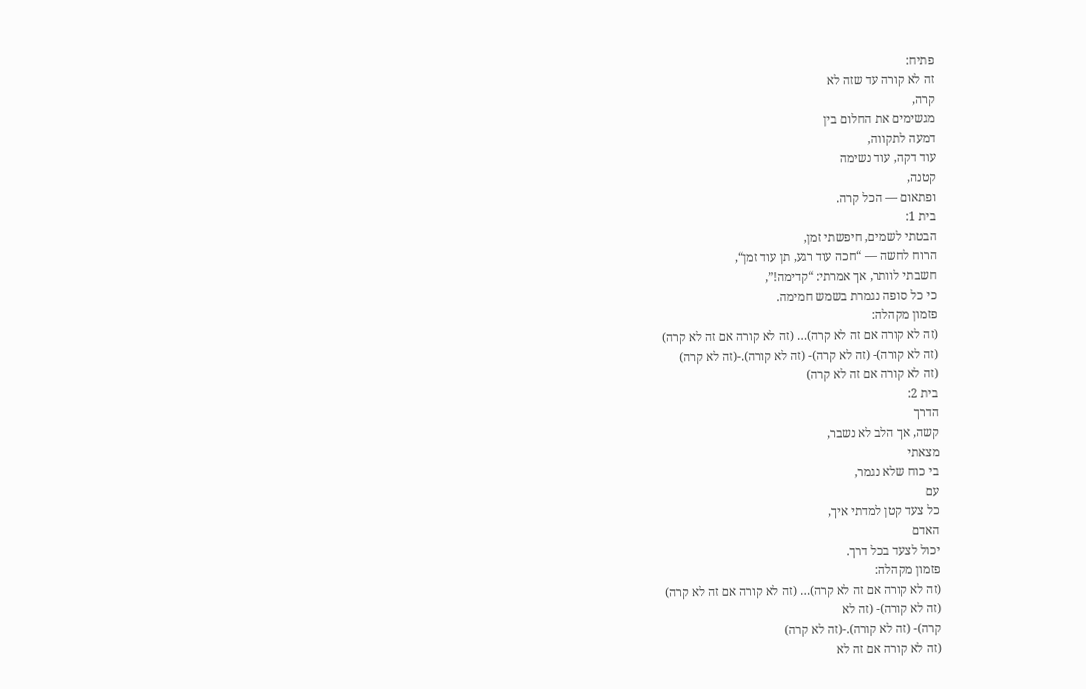פתיח:
זה לא קורה עד שזה לא
קרה,
מגשימים את החלום בין
דמעה לתקווה,
עוד דקה, עוד נשימה
קטנה,
ופתאום — הכל קרה.
בית 1:
הבטתי לשמים, חיפשתי זמן,
הרוח לחשה — “חכה עוד רגע, תן עוד זמן“,
חשבתי לוותר, אך אמרתי: “קדימה!”,
כי כל סופה נגמרת בשמש חמימה.
פזמון מקהלה:
(זה לא קורה אם זה לא קרה)… (זה לא קורה אם זה לא קרה)
(זה לא קורה)- (זה לא קרה)- (זה לא קורה).-(זה לא קרה)
(זה לא קורה אם זה לא קרה)
בית 2:
הדרך
קשה, אך הלב לא נשבר,
מצאתי
בי כוח שלא נגמר,
עם
כל צעד קטן למדתי איך,
האדם
יכול לצעד בכל דרך.
פזמון מקהלה:
(זה לא קורה אם זה לא קרה)… (זה לא קורה אם זה לא קרה)
(זה לא קורה)- (זה לא
קרה)- (זה לא קורה).-(זה לא קרה)
(זה לא קורה אם זה לא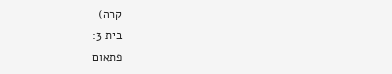קרה)
בית 3:
פתאום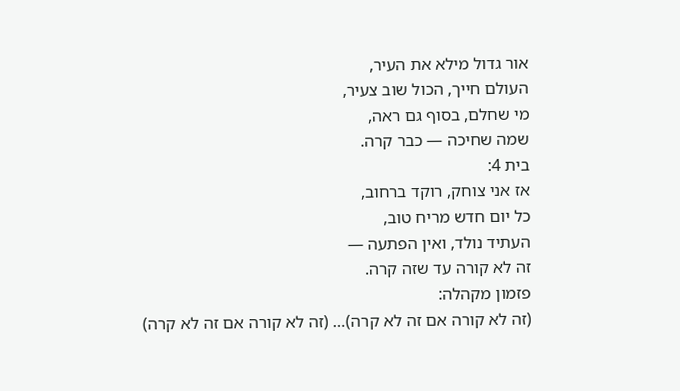אור גדול מילא את העיר,
העולם חייך, הכול שוב צעיר,
מי שחלם, בסוף גם ראה,
שמה שחיכה — כבר קרה.
בית 4:
אז אני צוחק, רוקד ברחוב,
כל יום חדש מריח טוב,
העתיד נולד, ואין הפתעה —
זה לא קורה עד שזה קרה.
פזמון מקהלה:
(זה לא קורה אם זה לא קרה)… (זה לא קורה אם זה לא קרה)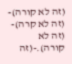(זה לא קורה)- (זה לא קרה)- (זה לא קורה).-(זה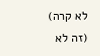לא קרה)
(זה לא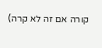קורה אם זה לא קרה)